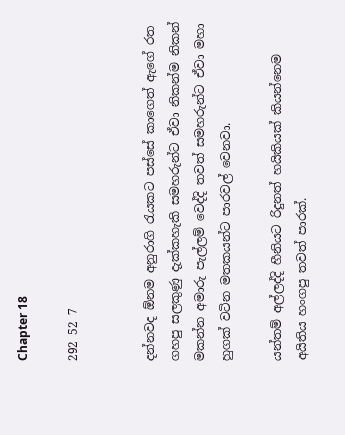Chapter 18

292 52 7


දන්නවද ඕනම අනුරාගි රැයකට පස්සේ කාගෙත් ඇගේ රත ගහපු සලකුණු දැක්කහැකි සමහරුන්ට ඒවා නිකන්ම නිකන් මකන්න අමාරු පැල්ලම් වෙද්දි තවත් සමහරුන්ට ඒවා මහා හුගක් වටින මතකයන්ට පාරවල් වෙනවා.

යන්තම් අල්ලද්දි හීනියට රිදුනත් හයිකියක් කියන්නෙම අයිතිය හංගපු තවත් පාරක්.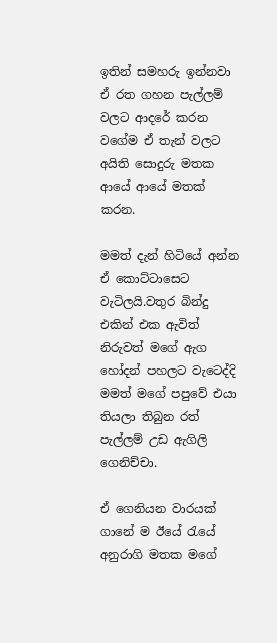ඉතින් සමහරු ඉන්නවා ඒ රත ගහන පැල්ලම් වලට ආදරේ කරන වගේම ඒ තැන් වලට අයිති සොදුරු මතක ආයේ ආයේ මතක් කරන.

මමත් දැන් හිටියේ අන්න ඒ කොට්ටාසෙට වැටිලයි.වතුර බින්දු එකින් එක ඇවිත් නිරුවත් මගේ ඇග හෝදන් පහලට වැටෙද්දි මමත් මගේ පපුවේ එයා තියලා තිබුන රත් පැල්ලම් උඩ ඇගිලි ගෙනිච්චා.

ඒ ගෙනියන වාරයක් ගානේ ම ඊයේ රැයේ අනුරාගි මතක මගේ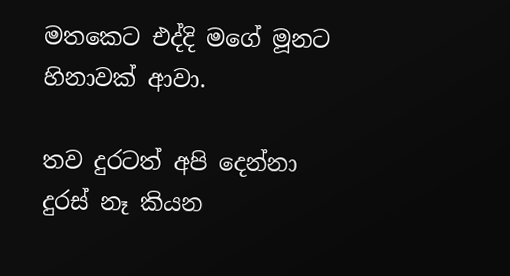මතකෙට එද්දි මගේ මූනට හිනාවක් ආවා.

තව දුරටත් අපි දෙන්නා දුරස් නෑ කියන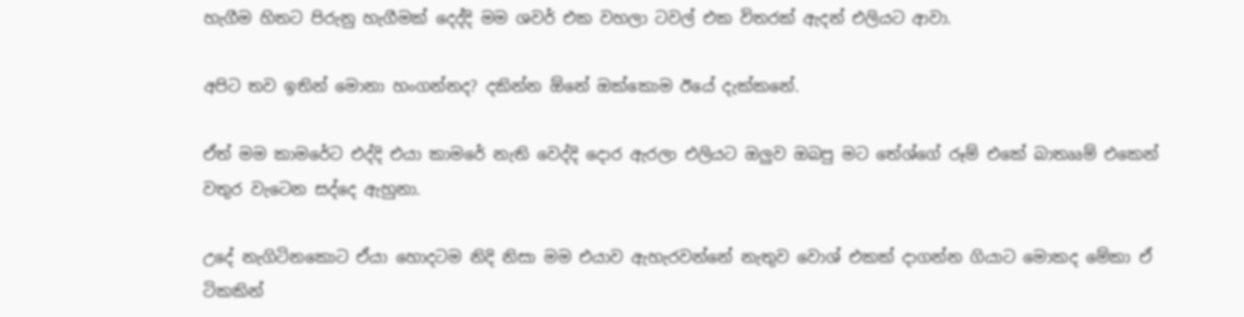හැගීම හිතට පිරුනු හැගීමක් දෙද්දි මම ශවර් එක වහලා ටවල් එක විතරක් ඇදන් එලියට ආවා.

අපිට තව ඉතින් මොනා හංගන්නද? දකින්න ඕනේ ඔක්කොම ඊයේ දැක්කනේ.

ඒත් මම කාමරේට එද්දි එයා කාමරේ නැති වෙද්දි දොර ඇරලා එලියට ඔලුව ඔබපු මට තේශ්ගේ රූම් එකේ බාතෲම් එකෙන් වතුර වැටෙන සද්දෙ ඇහුනා.

උදේ නැගිටිනකොට ඒයා හොදටම නිදි නිසා මම එයාව ඇහැරවන්නේ නැතුව වොශ් එකක් දාගන්න ගියාට මොකද මේකා ඒ ටිකකින්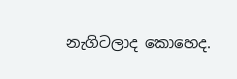නැගිටලාද කොහෙද.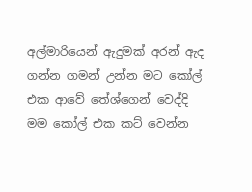අල්මාරියෙන් ඇදුමක් අරන් ඇද ගන්න ගමන් උන්න මට කෝල් එක ආවේ තේශ්ගෙන් වෙද්දි මම කෝල් එක කට් වෙන්න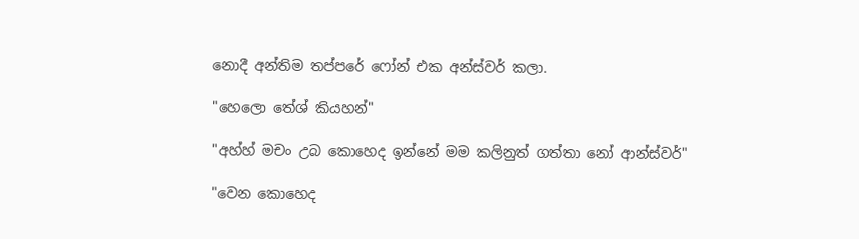නොදී අන්තිම තප්පරේ ෆෝන් එක අන්ස්වර් කලා.

"හෙලො තේශ් කියහන්"

"අහ්හ් මචං උබ කොහෙද ඉන්නේ මම කලිනුත් ගත්තා නෝ ආන්ස්වර්"

"වෙන කොහෙද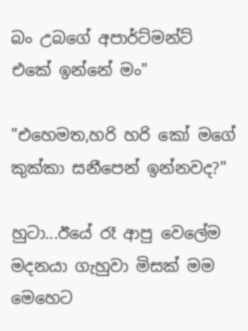බං උබගේ අපාර්ට්මන්ට් එකේ ඉන්නේ මං"

"එහෙමත,හරි හරි කෝ මගේ කුක්කා සනීපෙන් ඉන්නවද?"

හුටා...ඊයේ රෑ ආපු වෙලේම මදනයා ගැහුවා මිසක් මම මෙහෙට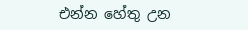එන්න හේතු උන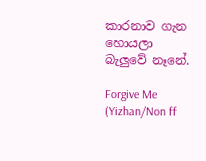කාරනාව ගැන හොයලා බැලුවේ නෑනේ.

Forgive Me (Yizhan/Non ff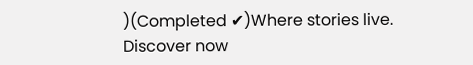)(Completed ✔)Where stories live. Discover now